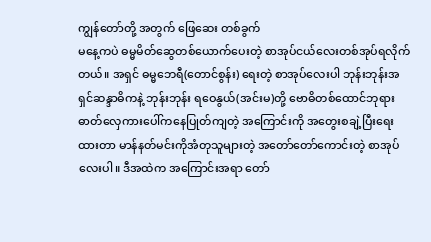ကျွန်တော်တို့ အတွက် ဖြေဆေး တစ်ခွက်
မနေ့ကပဲ ဓမ္မမိတ်ဆွေတစ်ယောက်ပေးတဲ့ စာအုပ်ငယ်လေးတစ်အုပ်ရလိုက်တယ်။ အရှင် ဓမ္မဘေရီ(တောင်စွန်း) ရေးတဲ့ စာအုပ်လေးပါ ဘုန်းဘုန်းအရှင်ဆန္ဒာဓိကနဲ့ ဘုန်းဘုန်း ရဝေနွယ်(အင်းမ)တို့ ဗောဓိတစ်ထောင်ဘုရား ဓာတ်လှေကားပေါ်ကနေပြုတ်ကျတဲ့ အကြောင်းကို အတွေးစချဲ့ပြီးရေး ထားတာ မာန်နတ်မင်းကိုအံတုသူများတဲ့ အတော်တော်ကောင်းတဲ့ စာအုပ်လေးပါ။ ဒီအထဲက အကြောင်းအရာ တော်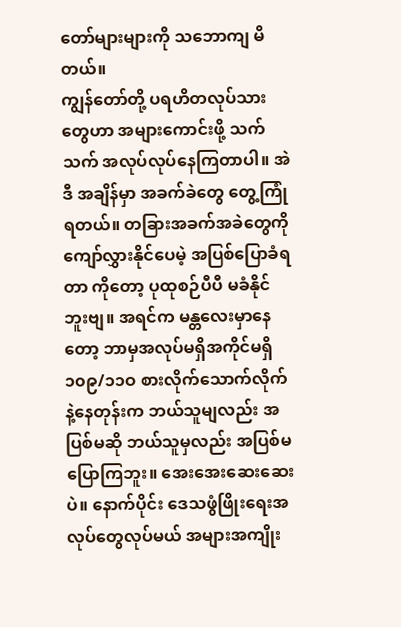တော်များများကို သဘောကျ မိတယ်။
ကျွန်တော်တို့ ပရဟိတလုပ်သားတွေဟာ အများကောင်းဖို့ သက်သက် အလုပ်လုပ်နေကြတာပါ။ အဲဒီ အချိန်မှာ အခက်ခဲတွေ တွေ့ကြုံရတယ်။ တခြားအခက်အခဲတွေကို ကျော်လွှားနိုင်ပေမဲ့ အပြစ်ပြောခံရတာ ကိုတော့ ပုထုစဉ်ပီပီ မခံနိုင်ဘူးဗျ။ အရင်က မန္တလေးမှာနေတော့ ဘာမှအလုပ်မရှိအကိုင်မရှိ ၁၀၉/၁၁ဝ စားလိုက်သောက်လိုက်နဲ့နေတုန်းက ဘယ်သူမျလည်း အပြစ်မဆို ဘယ်သူမှလည်း အပြစ်မပြောကြဘူး။ အေးအေးဆေးဆေးပဲ။ နောက်ပိုင်း ဒေသဖွံဖြိုးရေးအလုပ်တွေလုပ်မယ် အများအကျိုး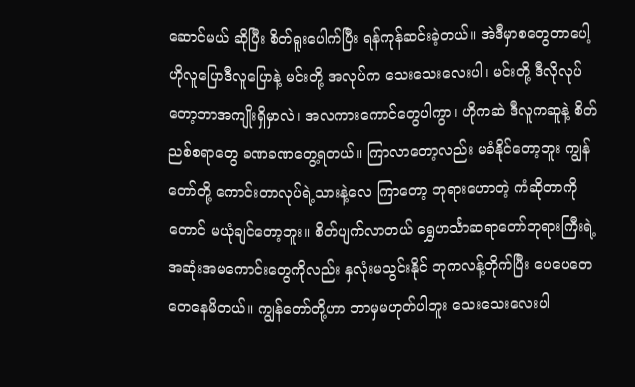ဆောင်မယ် ဆိုပြီး စိတ်ရူးပေါက်ပြီး ရန်ကုန်ဆင်းခဲ့တယ်။ အဲဒီမှာစတွေတာပေါ့ ဟိုလူပြောဒီလူပြောနဲ့ မင်းတို့ အလုပ်က သေးသေးလေးပါ၊ မင်းတို့ ဒီလိုလုပ်တော့ဘာအကျိုးရှိမှာလဲ၊ အလကားကောင်တွေပါကွာ၊ ဟိုကဆဲ ဒီလူကဆူနဲ့ စိတ်ညစ်စရာတွေ ခဏခဏတွေ့ရတယ်။ ကြာလာတော့လည်း မခံနိုင်တော့ဘူး ကျွန်တော်တို့ ကောင်းတာလုပ်ရဲ့သားနဲ့လေ ကြာတော့ ဘုရားဟောတဲ့ ကံဆိုတာကိုတောင် မယုံချင်တော့ဘူး။ စိတ်ပျက်လာတယ် ရွှေဟင်္သာဆရာတော်ဘုရားကြီးရဲ့ အဆုံးအမကောင်းတွေကိုလည်း နှလုံးမသွင်းနိုင် ဘုကလန့်တိုက်ပြီး ပေပေတေတေနေမိတယ်။ ကျွန်တော်တို့ဟာ ဘာမှမဟုတ်ပါဘူး သေးသေးလေးပါ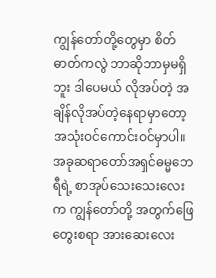ကျွန်တော်တို့တွေမှာ စိတ်ဓာတ်ကလွဲ ဘာဆိုဘာမှမရှိဘူး ဒါပေမယ် လိုအပ်တဲ့ အချိန်လိုအပ်တဲ့နေရာမှာတော့ အသုံးဝင်ကောင်းဝင်မှာပါ။ အခုဆရာတော်အရှင်ဓမ္မဘေရီရဲ့ စာအုပ်သေးသေးလေးက ကျွန်တော်တို့ အတွက်ဖြေတွေးစရာ အားဆေးလေး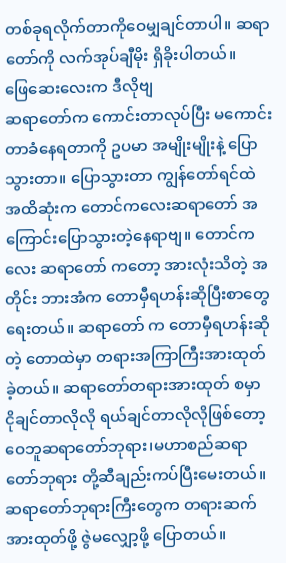တစ်ခုရလိုက်တာကိုဝေမျှချင်တာပါ။ ဆရာတော်ကို လက်အုပ်ချီမိုး ရှိခိုးပါတယ်။
ဖြေဆေးလေးက ဒီလိုဗျ
ဆရာတော်က ကောင်းတာလုပ်ပြီး မကောင်းတာခံနေရတာကို ဥပမာ အမျိုးမျိုးနဲ့ ပြောသွားတာ။ ပြောသွားတာ ကျွန်တော်ရင်ထဲ အထိဆုံးက တောင်ကလေးဆရာတော် အကြောင်းပြောသွားတဲ့နေရာဗျ။ တောင်ကလေး ဆရာတော် ကတော့ အားလုံးသိတဲ့ အတိုင်း ဘားအံက တောမှီရဟန်းဆိုပြီးစာတွေ ရေးတယ်။ ဆရာတော် က တောမှီရဟန်းဆိုတဲ့ တောထဲမှာ တရားအကြာကြီးအားထုတ်ခဲ့တယ်။ ဆရာတော်တရားအားထုတ် စမှာ ငိုချင်တာလိုလို ရယ်ချင်တာလိုလိုဖြစ်တော့ ဝေဘူဆရာတော်ဘုရား၊မဟာစည်ဆရာတော်ဘုရား တို့ဆီချည်းကပ်ပြီးမေးတယ်။ ဆရာတော်ဘုရားကြီးတွေက တရားဆက်အားထုတ်ဖို့ ဇွဲမလျှော့ဖို့ ပြောတယ်။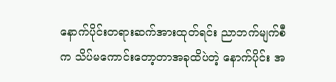နောက်ပိုင်းတရားဆက်အားထုတ်ရင်း ညာဘက်မျက်စီက သိပ်မကောင်းတော့တာအခုထိပဲတဲ့ နောက်ပိုင်း အ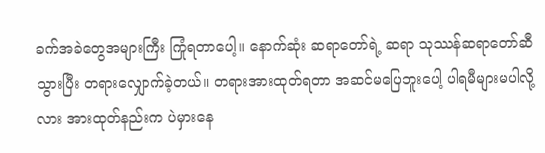ခက်အခဲတွေအများကြီး ကြုံရတာပေါ့။ နောက်ဆုံး ဆရာတော်ရဲ့ ဆရာ သုဿန်ဆရာတော်ဆီသွားပြီး တရားလျှောက်ခဲ့တယ်။ တရားအားထုတ်ရတာ အဆင်မပြေဘူးပေါ့ ပါရမီများမပါလို့လား အားထုတ်နည်းက ပဲမှားနေ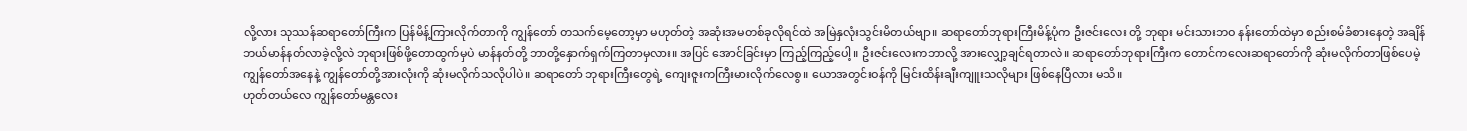လို့လား သုဿန်ဆရာတော်ကြီးက ပြန်မိန့်ကြားလိုက်တာကို ကျွန်တော် တသက်မေ့တော့မှာ မဟုတ်တဲ့ အဆုံးအမတစ်ခုလိုရင်ထဲ အမြဲနှလုံးသွင်းမိတယ်ဗျာ။ ဆရာတော်ဘုရားကြီးမိန့်ပုံက ဦးဇင်းလေး တို့ ဘုရား မင်းသားဘဝ နန်းတော်ထဲမှာ စည်းစမ်ခံစားနေတဲ့ အချိန် ဘယ်မာန်နတ်လာခဲ့လို့လဲ ဘုရားဖြစ်ဖို့တောထွက်မှပဲ မာန်နတ်တို့ ဘာတို့နှောက်ရှက်ကြတာမှလား။ အပြင် အောင်ခြင်းမှာ ကြည့်ကြည့်ပေါ့။ ဦးဇင်းလေးကဘာလို့ အားလျှော့ချင်ရတာလဲ။ ဆရာတော်ဘုရားကြီးက တောင်ကလေးဆရာတော်ကို ဆုံးမလိုက်တာဖြစ်ပေမဲ့ ကျွန်တော်အနေနဲ့ ကျွန်တော်တို့အားလုံးကို ဆုံးမလိုက်သလိုပါပဲ။ ဆရာတော် ဘုရားကြီးတွေရဲ့ ကျေးဇူးကကြီးမားလိုက်လေစွ။ ယောအတွင်းဝန်ကို မြင်းထိန်းချီးကျူးသလိုများ ဖြစ်နေပြီလား မသိ။
ဟုတ်တယ်လေ ကျွန်တော်မန္တလေး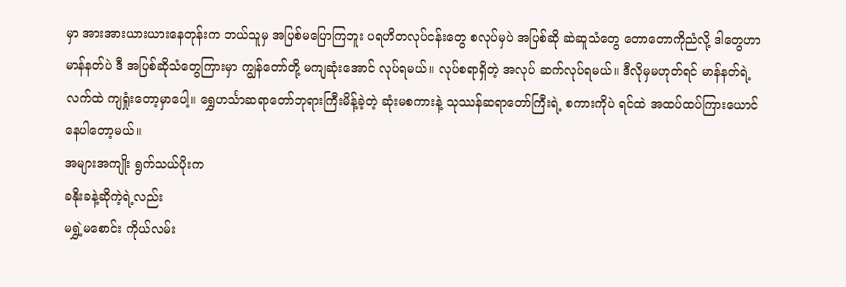မှာ အားအားယားယားနေတုန်းက ဘယ်သူမှ အပြစ်မပြောကြဘူး ပရဟိတလုပ်ငန်းတွေ စလုပ်မှပဲ အပြစ်ဆို ဆဲဆူသံတွေ တောတောကိုညံလို့ ဒါတွေဟာ မာန်နတ်ပဲ ဒီ အပြစ်ဆိုသံတွေကြားမှာ ကျွန်တော်တို့ မကျဆုံးအောင် လုပ်ရမယ်။ လုပ်စရာရှိတဲ့ အလုပ် ဆက်လုပ်ရမယ်။ ဒီလိုမှမဟုတ်ရင် မာန်နတ်ရဲ့လက်ထဲ ကျရှုံးတော့မှာပေါ့။ ရွှေဟင်္သာဆရာတော်ဘုရားကြီးမိန့်ခဲ့တဲ့ ဆုံးမစကားနဲ့ သုဿန်ဆရာတော်ကြီးရဲ့ စကားကိုပဲ ရင်ထဲ အထပ်ထပ်ကြားယောင်နေပါတော့မယ်။
အများအကျိုး ရွက်သယ်ပိုးက
ခနိုးခနဲ့ဆိုကဲ့ရဲ့လည်း
မရွှဲ့မစောင်း ကိုယ်လမ်း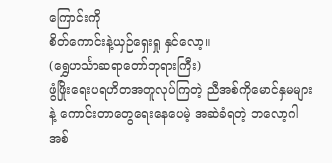ကြောင်းကို
စိတ်ကောင်းနဲ့ယှဉ်ရှေးရှု နှင်လော့။
(ရွှေဟင်္သာဆရာတော်ဘုရားကြီး)
ဖွံဖြိုးရေးပရဟိတအတူလုပ်ကြတဲ့ ညီအစ်ကိုမောင်နှမများ နဲ့ ကောင်းတာတွေရေးနေပေမဲ့ အဆဲခံရတဲ့ ဘလော့ဂါ အစ်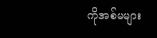ကိုအစ်မများ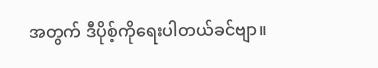အတွက် ဒီပိုစ့်ကိုရေးပါတယ်ခင်ဗျာ။